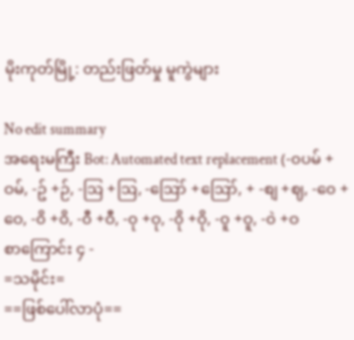မိုးကုတ်မြို့: တည်းဖြတ်မှု မူကွဲများ

No edit summary
အရေးမကြီး Bot: Automated text replacement (-၀ပမ် +ဝမ်, -ဥ် +ဉ်, -ဩ +ဩ, -ဪ +ဪ, + -စျ +ဈ, -၀ေ +ဝေ, -၀ိ +ဝိ, -၀ီ +ဝီ, -၀ု +ဝု, -၀ို +ဝို, -၀ူ +ဝူ, -၀ဲ +ဝ
စာကြောင်း ၄ -
=သမိုင်း=
==ဖြစ်ပေါ်လာပုံ==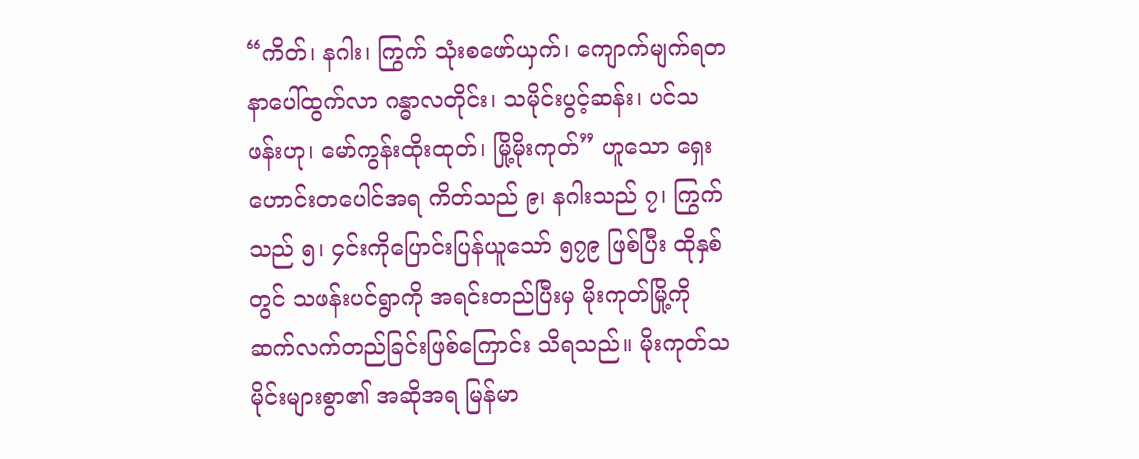“ကိတ်၊ နဂါး၊ ကြွက် သုံးစဖော်ယှက်၊ ကျောက်မျက်ရတနာပေါ်ထွက်လာ ဂန္ဓာလတိုင်း၊ သမိုင်းပွင့်ဆန်း၊ ပင်သဖန်းဟု၊ မော်ကွန်းထိုးထုတ်၊ မြို့မိုးကုတ်” ဟူသော ရှေးဟောင်းတပေါင်အရ ကိတ်သည် ၉၊ နဂါးသည် ၇၊ ကြွက်သည် ၅၊ ၄င်းကိုပြောင်းပြန်ယူသော် ၅၇၉ ဖြစ်ပြီး ထိုနှစ်တွင် သဖန်းပင်ရွာကို အရင်းတည်ပြီးမှ မိုးကုတ်မြို့ကို ဆက်လက်တည်ခြင်းဖြစ်ကြောင်း သိရသည်။ မိုးကုတ်သမိုင်းများစွာ၏ အဆိုအရ မြန်မာ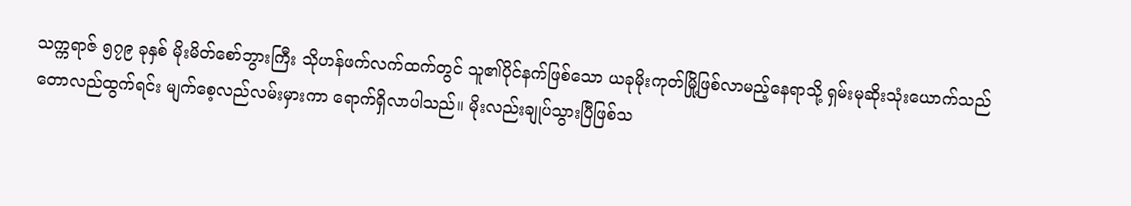သက္ကရာဇ် ၅၇၉ ခုနှစ် မိုးမိတ်စော်ဘွားကြီး သိုဟန်ဖက်လက်ထက်တွင် သူ၏ပိုင်နက်ဖြစ်သော ယခုမိုးကုတ်မြို့ဖြစ်လာမည့်နေရာသို့ ရှမ်းမုဆိုးသုံးယောက်သည် တောလည်ထွက်ရင်း မျက်စေ့လည်လမ်းမှားကာ ရောက်ရှိလာပါသည်။ မိုးလည်းချုပ်သွားပြီဖြစ်သ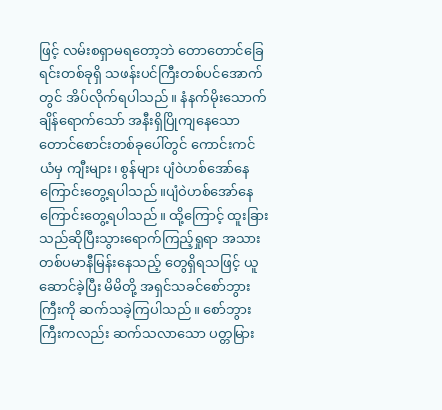ဖြင့် လမ်းစရှာမရတော့ဘဲ တောတောင်ခြေရင်းတစ်ခုရှိ သဖန်းပင်ကြီးတစ်ပင်အောက်တွင် အိပ်လိုက်ရပါသည်။ နံနက်မိုးသောက်ချိန်ရောက်သော် အနီးရှိပြိုကျနေသောတောင်စောင်းတစ်ခုပေါ်တွင် ကောင်းကင်ယံမှ ကျီးများ၊ စွန်များ ပျံ၀ဲဟစ်အော်နေကြောင်းတွေ့ရပါသည်။ပျံဝဲဟစ်အော်နေကြောင်းတွေ့ရပါသည်။ ထို့ကြောင့် ထူးခြားသည်ဆိုပြီးသွားရောက်ကြည့်ရှုရာ အသားတစ်ပမာနီမြန်းနေသည့် တွေရှိရသဖြင့် ယူဆောင်ခဲ့ပြီး မိမိတို့ အရှင်သခင်စော်ဘွားကြီးကို ဆက်သခဲ့ကြပါသည်။ စော်ဘွားကြီးကလည်း ဆက်သလာသော ပတ္တမြား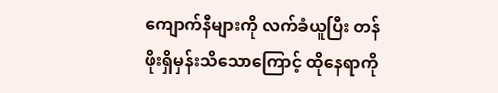ကျောက်နီများကို လက်ခံယူပြီး တန်ဖိုးရှိမှန်းသိသောကြောင့် ထိုနေရာကို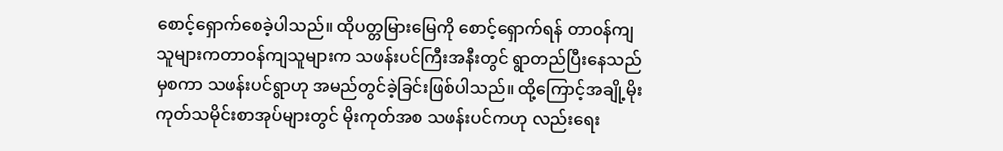စောင့်ရှောက်စေခဲ့ပါသည်။ ထိုပတ္တမြားမြေကို စောင့်ရှောက်ရန် တာ၀န်ကျသူများကတာဝန်ကျသူများက သဖန်းပင်ကြီးအနီးတွင် ရွာတည်ပြီးနေသည်မှစကာ သဖန်းပင်ရွာဟု အမည်တွင်ခဲ့ခြင်းဖြစ်ပါသည်။ ထို့ကြောင့်အချို့မိုးကုတ်သမိုင်းစာအုပ်များတွင် မိုးကုတ်အစ သဖန်းပင်ကဟု လည်းရေး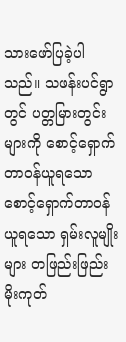သားဖော်ပြခဲ့ပါသည်။ သဖန်းပင်ရွာတွင် ပတ္တမြားတွင်းများကို စောင့်ရှောက်တာ၀န်ယူရသောစောင့်ရှောက်တာဝန်ယူရသော ရှမ်းလူမျိုးများ တဖြည်းဖြည်း မိုးကုတ်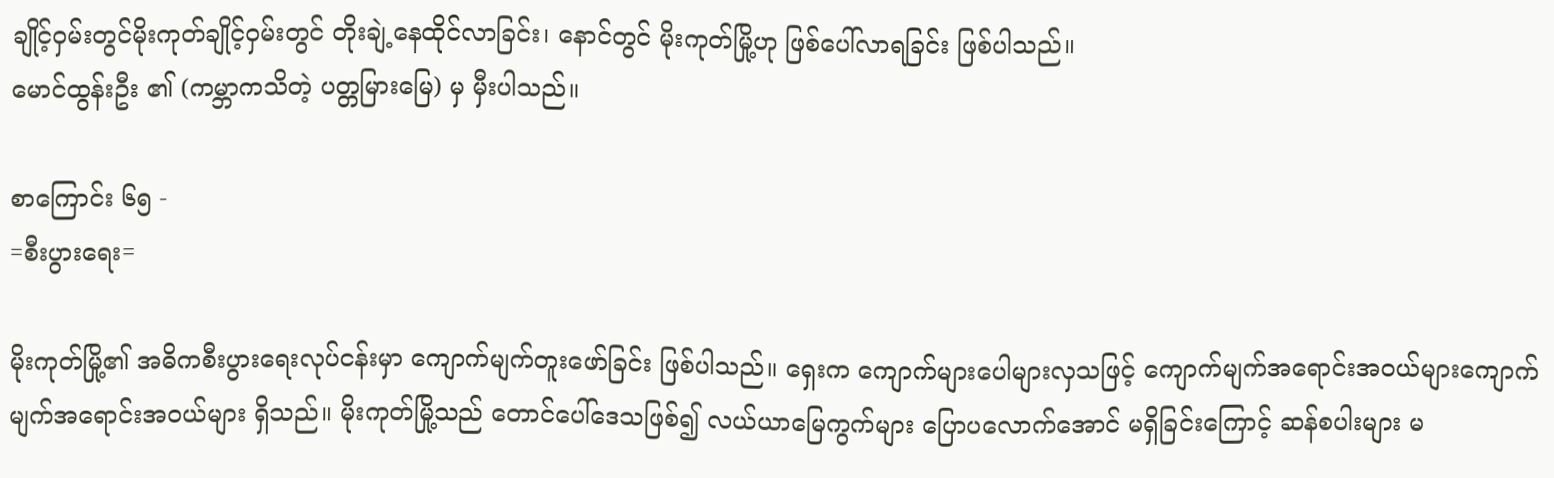ချိုင့်၀ှမ်းတွင်မိုးကုတ်ချိုင့်ဝှမ်းတွင် တိုးချဲ့နေထိုင်လာခြင်း၊ နောင်တွင် မိုးကုတ်မြို့ဟု ဖြစ်ပေါ်လာရခြင်း ဖြစ်ပါသည်။
မောင်ထွန်းဦး ၏ (ကမ္ဘာကသိတဲ့ ပတ္တမြားမြေ) မှ မှီးပါသည်။

စာကြောင်း ၆၅ -
=စီးပွားရေး=

မိုးကုတ်မြို့၏ အဓိကစီးပွားရေးလုပ်ငန်းမှာ ကျောက်မျက်တူးဖော်ခြင်း ဖြစ်ပါသည်။ ရှေးက ကျောက်များပေါများလှသဖြင့် ကျောက်မျက်အရောင်းအ၀ယ်များကျောက်မျက်အရောင်းအဝယ်များ ရှိသည်။ မိုးကုတ်မြို့သည် တောင်ပေါ်ဒေသဖြစ်၍ လယ်ယာမြေကွက်များ ပြောပလောက်အောင် မရှိခြင်းကြောင့် ဆန်စပါးများ မ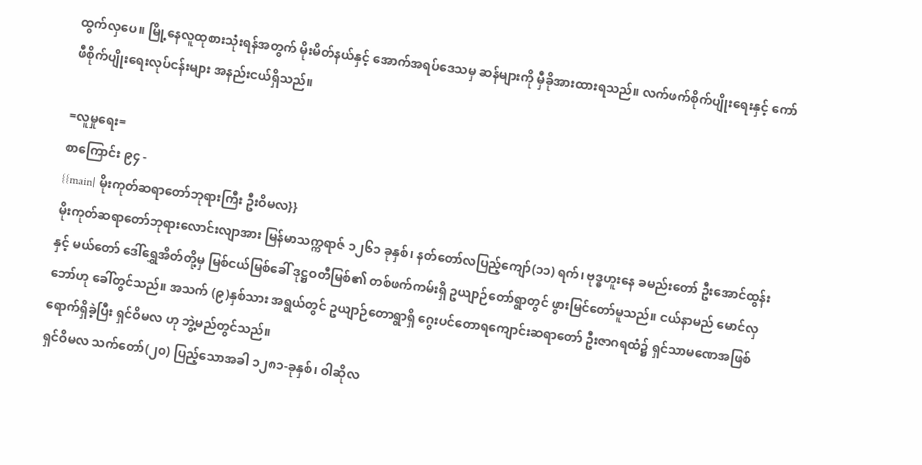ထွက်လှပေ။ မြို့နေလူထုစားသုံးရန်အတွက် မိုးမိတ်နယ်နှင့် အောက်အရပ်ဒေသမှ ဆန်များကို မှီခိုအားထားရသည်။ လက်ဖက်စိုက်ပျိုးရေးနှင့် ကော်ဖီစိုက်ပျိုးရေးလုပ်ငန်းများ အနည်းငယ်ရှိသည်။

=လူမှုရေး=
စာကြောင်း ၉၄ -
{{main| မိုးကုတ်ဆရာတော်ဘုရားကြီး ဦးဝိမလ}}
မိုးကုတ်ဆရာတော်ဘုရားလောင်းလျာအား မြန်မာသက္ကရာဇ် ၁၂၆၁ ခုနှစ်၊ နတ်တော်လပြည့်ကျော်(၁၁) ရက်၊ ဗုဒ္ဓဟူးနေ ခမည်းတော် ဦးအောင်ထွန်း နှင့် မယ်တော် ဒေါ်ရွှေအိတ်တို့မှ မြစ်ငယ်မြစ်ခေါ် ဒုဋ္ဌဝတီမြစ်၏ တစ်ဖက်ကမ်းရှိ ဥယျာဉ်တော်ရွာတွင် ဖွားမြင်တော်မူသည်။ ငယ်နာမည် မောင်လှဘော်ဟု ခေါ်တွင်သည်။ အသက် (၉)နှစ်သား အရွယ်တွင် ဥယျာဉ်တောရွာရှိ ဂွေးပင်တောရကျောင်းဆရာတော် ဦးဇာဂရထံ၌ ရှင်သာမဏေအဖြစ် ရောက်ရှိခဲ့ပြီး ရှင်ဝိမလ ဟု ဘွဲ့မည်တွင်သည်။
ရှင်ဝိမလ သက်တော်(၂၀) ပြည့်သောအခါ ၁၂၈၁-ခုနှစ်၊ ဝါဆိုလ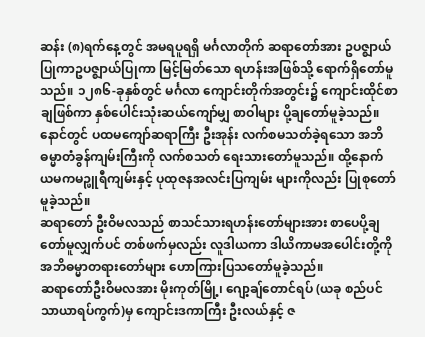ဆန်း (၈)ရက်နေ့တွင် အမရပူရရှိ မင်္ဂလာတိုက် ဆရာတော်အား ဥပဇ္စျာယ်ပြုကာဥပဇ္ဈာယ်ပြုကာ မြင့်မြတ်သော ရဟန်းအဖြစ်သို့ ရောက်ရှိတော်မူသည်။ ၁၂၈၆-ခုနှစ်တွင် မင်္ဂလာ ကျောင်းတိုက်အတွင်း၌ ကျောင်းထိုင်စာချဖြစ်ကာ နှစ်ပေါင်းသုံးဆယ်ကျော်မျှ စာဝါများ ပို့ချတော်မူခဲ့သည်။ နောင်တွင် ပထမကျော်ဆရာကြီး ဦးအုန်း လက်စမသတ်ခဲ့ရသော အဘိဓမ္မာတံခွန်ကျမ်းကြီးကို လက်စသတ် ရေးသားတော်မူသည်။ ထို့နောက် ယမကမဉ္ဖူရီကျမ်းနှင့် ပုထုဇနအလင်းပြကျမ်း များကိုလည်း ပြုစုတော်မူခဲ့သည်။
ဆရာတော် ဦးဝိမလသည် စာသင်သားရဟန်းတော်များအား စာပေပို့ချတော်မူလျှက်ပင် တစ်ဖက်မှလည်း လူဒါယကာ ဒါယိကာမအပေါင်းတို့ကို အဘိဓမ္မာတရားတော်များ ဟောကြားပြသတော်မူခဲ့သည်။
ဆရာတော်ဦးဝိမလအား မိုးကုတ်မြို့၊ ဂျော့ချ်တောင်ရပ် (ယခု စည်ပင်သာယာရပ်ကွက်)မှ ကျောင်းဒကာကြီး ဦးလယ်နှင့် ဇ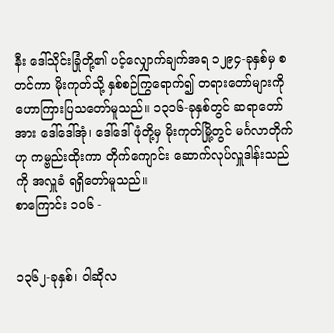နီး ဒေါ်သိုင်းခြုံတို့၏ ပင့်လျှောက်ချက်အရ ၁၂၉၄-ခုနှစ်မှ စတင်ကာ မိုးကုတ်သို့ နှစ်စဉ်ကြွရောက်၍ တရားတော်များကို ဟောကြားပြသတော်မူသည်။ ၁၃၁၆-ခုနှစ်တွင် ဆရာတော်အား ဒေါ်ဒေါ်အုံ၊ ဒေါ်ဒေါ်ဖုံတို့မှ မိုးကုတ်မြို့တွင် မင်္ဂလာတိုက် ဟု ကမ္ဗည်းထိုးကာ တိုက်ကျောင်း ဆောက်လုပ်လှူဒါန်းသည်ကို အလှူခံ ရရှိတော်မူသည်။
စာကြောင်း ၁၀၆ -


၁၃၆၂-ခုနှစ်၊ ၀ါဆိုလ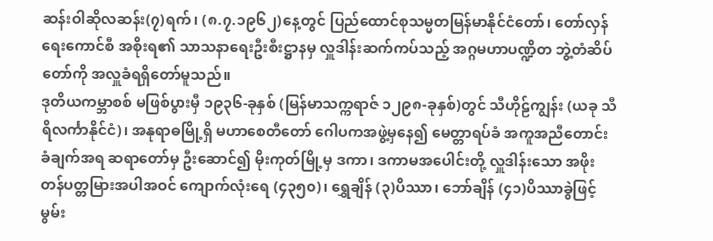ဆန်းဝါဆိုလဆန်း(၇)ရက်၊ (၈.၇.၁၉၆၂)နေ့တွင် ပြည်ထောင်စုသမ္မတမြန်မာနိုင်ငံတော်၊ တော်လှန်ရေးကောင်စီ အစိုးရ၏ သာသနာရေးဦးစီးဋ္ဌာနမှ လှူဒါန်းဆက်ကပ်သည့် အဂ္ဂမဟာပဏ္ဍိတ ဘွဲ့တံဆိပ်တော်ကို အလှူခံရရှိတော်မူသည်။
ဒုတိယကမ္ဘာစစ် မဖြစ်ပွားမှီ ၁၉၃၆-ခုနှစ် (မြန်မာသက္ကရာဇ် ၁၂၉၈-ခုနှစ်)တွင် သီဟိုဠ်ကျွန်း (ယခု သီရိလင်္ကာနိုင်ငံ)၊ အနုရာဓမြို့ရှိ မဟာစေတီတော် ဂေါပကအဖွဲ့မှနေ၍ မေတ္တာရပ်ခံ အကူအညီတောင်းခံချက်အရ ဆရာတော်မှ ဦးဆောင်၍ မိုးကုတ်မြို့မှ ဒကာ၊ ဒကာမအပေါင်းတို့ လှူဒါန်းသော အဖိုးတန်ပတ္တမြားအပါအဝင် ကျောက်လုံးရေ (၄၃၅၀)၊ ရွှေချိန် (၃)ပိဿာ၊ ဘော်ချိန် (၄၁)ပိဿာခွဲဖြင့် မွမ်း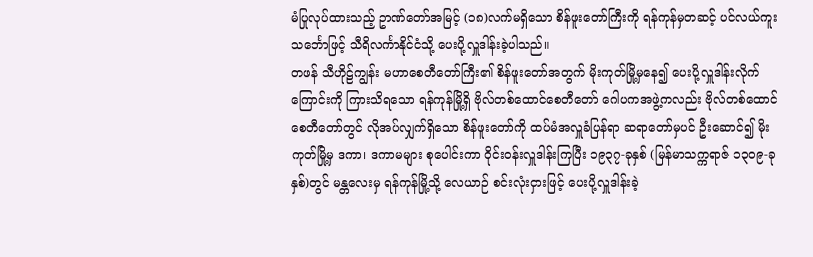မံပြုလုပ်ထားသည့် ဥာဏ်တော်အမြင့် (၁၈)လက်မရှိသော စိန်ဖူးတော်ကြီးကို ရန်ကုန်မှတဆင့် ပင်လယ်ကူးသင်္ဘောဖြင့် သီရိလင်္ကာနိုင်ငံသို့ ပေးပို့လှူဒါန်းခဲ့ပါသည်။
တဖန် သီဟိုဠ်ကျွန်း မဟာစေတီတော်ကြီး၏ စိန်ဖူးတော်အတွက် မိုးကုတ်မြို့မှနေ၍ ပေးပို့လှူဒါန်းလိုက်ကြောင်းကို ကြားသိရသော ရန်ကုန်မြို့ရှိ ဗိုလ်တစ်ထောင်စေတီတော် ဂေါပကအဖွဲ့ကလည်း ဗိုလ်တစ်ထောင်စေတီတော်တွင် လိုအပ်လျှက်ရှိသော စိန်ဖူးတော်ကို ထပ်မံအလှူခံပြန်ရာ ဆရာတော်မှပင် ဦးဆောင်၍ မိုးကုတ်မြို့မှ ဒကာ၊ ဒကာမများ စုပေါင်းကာ ဝိုင်းဝန်းလှူဒါန်းကြပြီး ၁၉၃၇-ခုနှစ် (မြန်မာသက္ကရာဇ် ၁၃၀၉-ခုနှစ်)တွင် မန္တလေးမှ ရန်ကုန်မြို့သို့ လေယာဉ် စင်းလုံးငှားဖြင့် ပေးပို့လှူဒါန်းခဲ့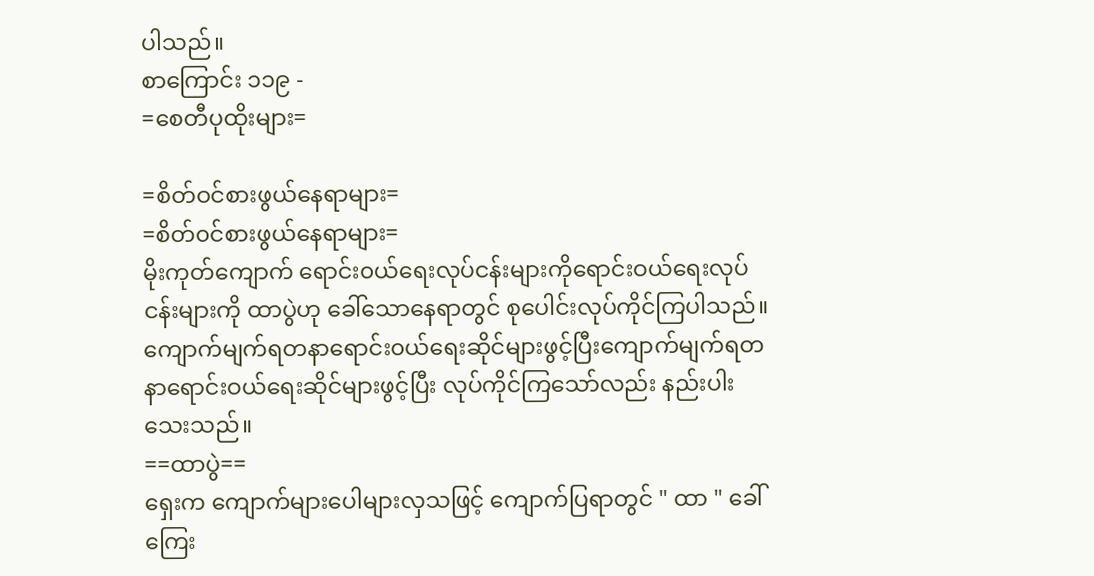ပါသည်။
စာကြောင်း ၁၁၉ -
=စေတီပုထိုးများ=

=စိတ်ဝင်စားဖွယ်နေရာများ=
=စိတ်၀င်စားဖွယ်နေရာများ=
မိုးကုတ်ကျောက် ရောင်း၀ယ်ရေးလုပ်ငန်းများကိုရောင်းဝယ်ရေးလုပ်ငန်းများကို ထာပွဲဟု ခေါ်သောနေရာတွင် စုပေါင်းလုပ်ကိုင်ကြပါသည်။ ကျောက်မျက်ရတနာရောင်း၀ယ်ရေးဆိုင်များဖွင့်ပြီးကျောက်မျက်ရတနာရောင်းဝယ်ရေးဆိုင်များဖွင့်ပြီး လုပ်ကိုင်ကြသော်လည်း နည်းပါးသေးသည်။
==ထာပွဲ==
ရှေးက ကျောက်များပေါများလှသဖြင့် ကျောက်ပြရာတွင် " ထာ " ခေါ် ကြေး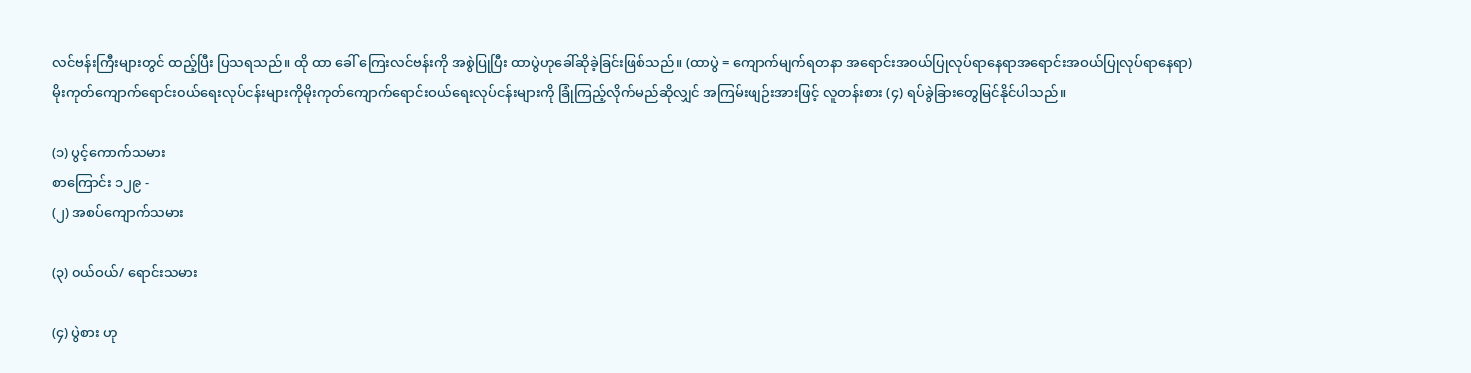လင်ဗန်းကြီးများတွင် ထည့်ပြီး ပြသရသည်။ ထို ထာ ခေါ် ကြေးလင်ဗန်းကို အစွဲပြုပြီး ထာပွဲဟုခေါ်ဆိုခဲ့ခြင်းဖြစ်သည်။ (ထာပွဲ = ကျောက်မျက်ရတနာ အရောင်းအ၀ယ်ပြုလုပ်ရာနေရာအရောင်းအဝယ်ပြုလုပ်ရာနေရာ)
မိုးကုတ်ကျောက်ရောင်း၀ယ်ရေးလုပ်ငန်းများကိုမိုးကုတ်ကျောက်ရောင်းဝယ်ရေးလုပ်ငန်းများကို ခြုံကြည့်လိုက်မည်ဆိုလျှင် အကြမ်းဖျဉ်းအားဖြင့် လူတန်းစား (၄) ရပ်ခွဲခြားတွေမြင်နိုင်ပါသည်။

(၁) ပွင့်ကောက်သမား
စာကြောင်း ၁၂၉ -
(၂) အစပ်ကျောက်သမား

(၃) ၀ယ်ဝယ်/ ရောင်းသမား

(၄) ပွဲစား ဟု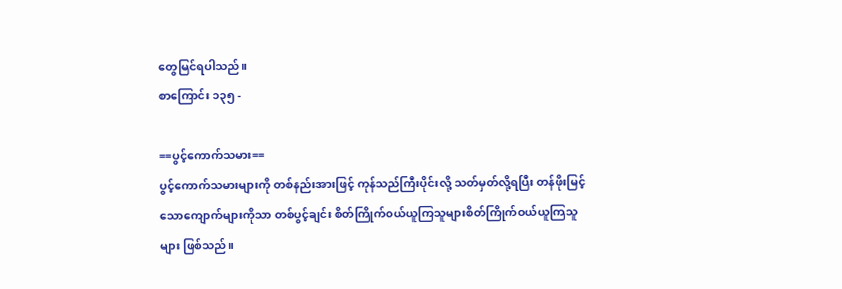တွေမြင်ရပါသည်။
စာကြောင်း ၁၃၅ -

==ပွင့်ကောက်သမား==
ပွင့်ကောက်သမားများကို တစ်နည်းအားဖြင့် ကုန်သည်ကြီးပိုင်းလို့ သတ်မှတ်လို့ရပြီး တန်ဖိုးမြင့်သောကျောက်များကိုသာ တစ်ပွင့်ချင်း စိတ်ကြိုက်၀ယ်ယူကြသူများစိတ်ကြိုက်ဝယ်ယူကြသူများ ဖြစ်သည်။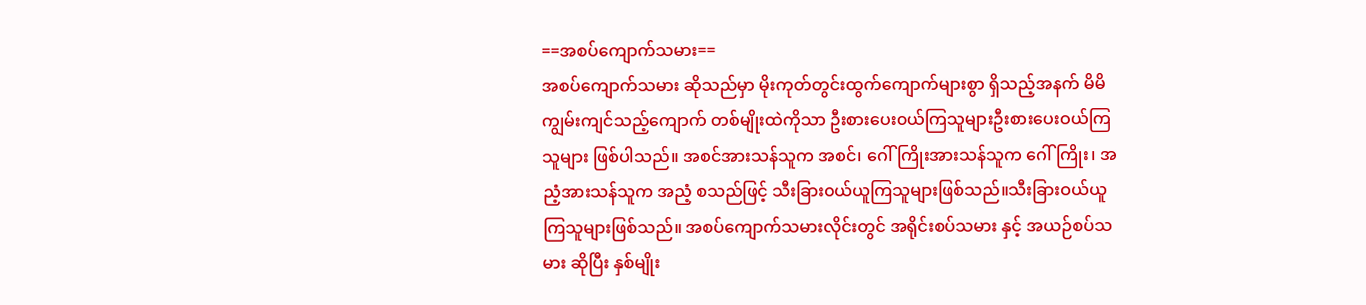==အစပ်ကျောက်သမား==
အစပ်ကျောက်သမား ဆိုသည်မှာ မိုးကုတ်တွင်းထွက်ကျောက်များစွာ ရှိသည့်အနက် မိမိကျွမ်းကျင်သည့်ကျောက် တစ်မျိုးထဲကိုသာ ဦးစားပေး၀ယ်ကြသူများဦးစားပေးဝယ်ကြသူများ ဖြစ်ပါသည်။ အစင်အားသန်သူက အစင်၊ ဂေါ်ကြိုးအားသန်သူက ဂေါ်ကြိုး၊ အညံ့အားသန်သူက အညံ့ စသည်ဖြင့် သီးခြား၀ယ်ယူကြသူများဖြစ်သည်။သီးခြားဝယ်ယူကြသူများဖြစ်သည်။ အစပ်ကျောက်သမားလိုင်းတွင် အရိုင်းစပ်သမား နှင့် အယဉ်စပ်သမား ဆိုပြီး နှစ်မျိုး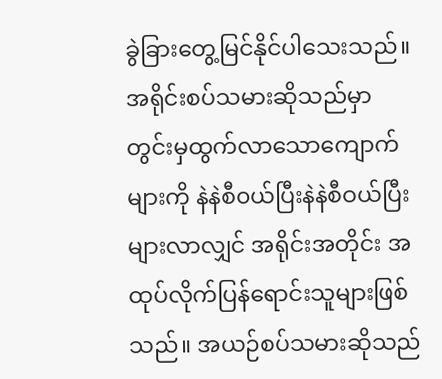ခွဲခြားတွေ့မြင်နိုင်ပါသေးသည်။ အရိုင်းစပ်သမားဆိုသည်မှာ တွင်းမှထွက်လာသောကျောက်များကို နဲနဲစီ၀ယ်ပြီးနဲနဲစီဝယ်ပြီး များလာလျှင် အရိုင်းအတိုင်း အထုပ်လိုက်ပြန်ရောင်းသူများဖြစ်သည်။ အယဉ်စပ်သမားဆိုသည်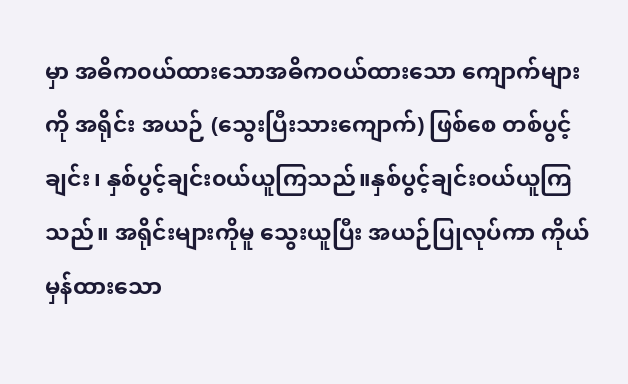မှာ အဓိက၀ယ်ထားသောအဓိကဝယ်ထားသော ကျောက်များကို အရိုင်း အယဉ် (သွေးပြီးသားကျောက်) ဖြစ်စေ တစ်ပွင့်ချင်း၊ နှစ်ပွင့်ချင်း၀ယ်ယူကြသည်။နှစ်ပွင့်ချင်းဝယ်ယူကြသည်။ အရိုင်းများကိုမူ သွေးယူပြီး အယဉ်ပြုလုပ်ကာ ကိုယ်မှန်ထားသော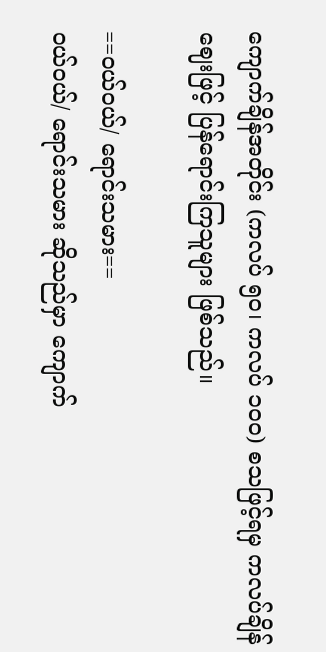ကျောက်ချိန်အတိုင်း (ကလပ် ၅၀၊ ကလပ် ၁၀၀) စသဖြင့်ရမှ ကလပ်ချိန်ဈေးဖြင့် ပြန်ရောင်းကြသူများ ဖြစ်သည်။

==၀ယ်ဝယ်/ ရောင်းသမား==
၀ယ်ဝယ်/ ရောင်းသမား ဆိုသည်မှာ ကျောက်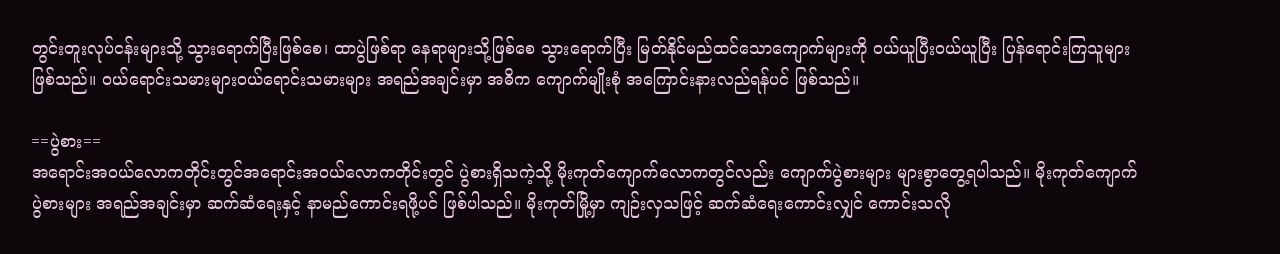တွင်းတူးလုပ်ငန်းများသို့ သွားရောက်ပြီးဖြစ်စေ၊ ထာပွဲဖြစ်ရာ နေရာများသို့ဖြစ်စေ သွားရောက်ပြီး မြတ်နိုင်မည်ထင်သောကျောက်များကို ၀ယ်ယူပြီးဝယ်ယူပြီး ပြန်ရောင်းကြသူများဖြစ်သည်။ ၀ယ်ရောင်းသမားများဝယ်ရောင်းသမားများ အရည်အချင်းမှာ အဓိက ကျောက်မျိုးစုံ အကြောင်းနားလည်ရန်ပင် ဖြစ်သည်။

==ပွဲစား==
အရောင်းအ၀ယ်လောကတိုင်းတွင်အရောင်းအဝယ်လောကတိုင်းတွင် ပွဲစားရှိသကဲ့သို့ မိုးကုတ်ကျောက်လောကတွင်လည်း ကျောက်ပွဲစားများ များစွာတွေ့ရပါသည်။ မိုးကုတ်ကျောက်ပွဲစားများ အရည်အချင်းမှာ ဆက်ဆံရေးနှင့် နာမည်ကောင်းရဖို့ပင် ဖြစ်ပါသည်။ မိုးကုတ်မြို့မှာ ကျဉ်းလှသဖြင့် ဆက်ဆံရေးကောင်းလျှင် ကောင်းသလို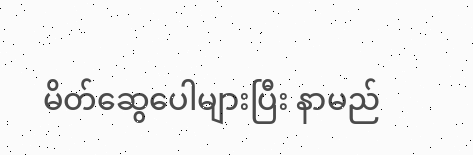မိတ်ဆွေပေါများပြီး နာမည်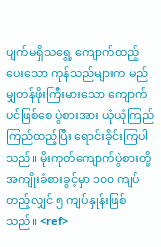ပျက်မရှိသရွေ့ ကျောက်ထည့်ပေးသော ကုန်သည်များက မည်မျှတန်ဖိုးကြီးမားသော ကျောက်ပင်ဖြစ်စေ ပွဲစားအား ယုံယုံကြည်ကြည်ထည့်ပြီး ရောင်းခိုင်းကြပါသည်။ မိုးကုတ်ကျောက်ပွဲစားတို့ အကျိုးခံစားခွင့်မှာ ၁၀၀ ကျပ် တည့်လျှင် ၅ ကျပ်နှုန်းဖြစ်သည်။ <ref>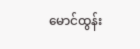မောင်ထွန်း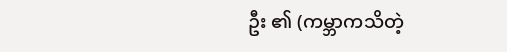ဦး ၏ (ကမ္ဘာကသိတဲ့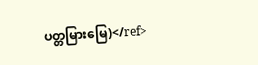ပတ္တမြားမြေ)</ref>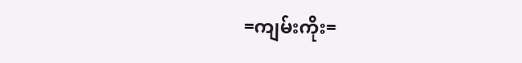=ကျမ်းကိုး=